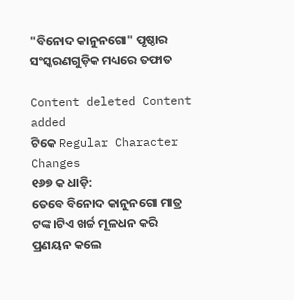"ବିନୋଦ କାନୁନଗୋ" ପୃଷ୍ଠାର ସଂସ୍କରଣ‌ଗୁଡ଼ିକ ମଧ୍ୟରେ ତଫାତ

Content deleted Content added
ଟିକେ Regular Character Changes
୧୬୭ କ ଧାଡ଼ି:
ତେବେ ବିନୋଦ କାନୁନଗୋ ମାତ୍ର ଟଙ୍କ।ଟିଏ ଖର୍ଚ୍ଚ ମୂଳଧନ କରି ପ୍ରଣୟନ କଲେ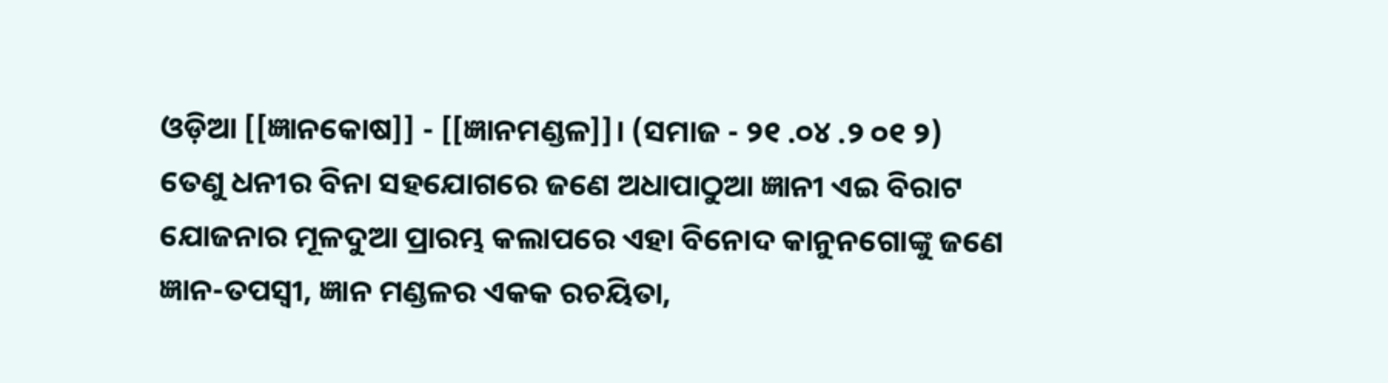ଓଡ଼ିଆ [[ଜ୍ଞାନକୋଷ]] - [[ଜ୍ଞାନମଣ୍ଡଳ]]। (ସମାଜ - ୨୧ .୦୪ .୨ ୦୧ ୨) ତେଣୁ ଧନୀର ବିନା ସହଯୋଗରେ ଜଣେ ଅଧାପାଠୁଆ ଜ୍ଞାନୀ ଏଇ ବିରାଟ ଯୋଜନାର ମୂଳଦୁଆ ପ୍ରାରମ୍ଭ କଲାପରେ ଏହା ବିନୋଦ କାନୁନଗୋଙ୍କୁ ଜଣେ ଜ୍ଞାନ-ତପସ୍ୱୀ, ଜ୍ଞାନ ମଣ୍ଡଳର ଏକକ ରଚୟିତା,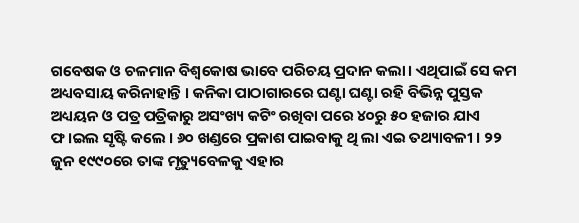ଗବେଷକ ଓ ଚଳମାନ ବିଶ୍ୱକୋଷ ଭାବେ ପରିଚୟ ପ୍ରଦାନ କଲା। ଏଥିପାଇଁ ସେ କମ ଅଧ୍ୟବସାୟ କରିନାହାନ୍ତି । କନିକା ପାଠାଗାରରେ ଘଣ୍ଟା ଘଣ୍ଟା ରହି ବିଭିନ୍ନ ପୁସ୍ତକ ଅଧ୍ୟୟନ ଓ ପତ୍ର ପତ୍ରିକାରୁ ଅସଂଖ୍ୟ କଟିଂ ରଖିବା ପରେ ୪୦ରୁ ୫୦ ହଜାର ଯାଏ ଫ।ଇଲ ସୃଷ୍ଟି କଲେ । ୬୦ ଖଣ୍ଡରେ ପ୍ରକାଶ ପାଇବାକୁ ଥି ଲା ଏଇ ତଥ୍ୟାବଳୀ । ୨୨ ଜୁନ ୧୯୯୦ରେ ତାଙ୍କ ମୃତ୍ୟୁବେଳକୁ ଏହାର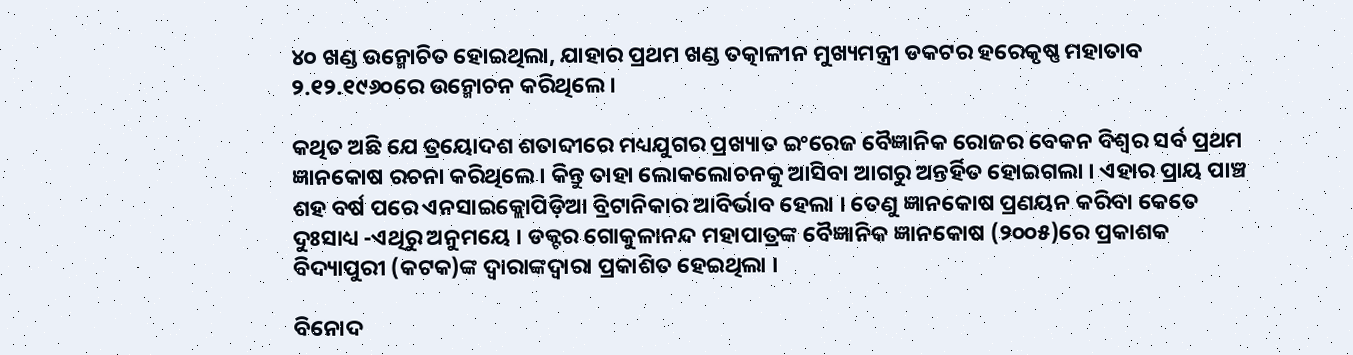୪୦ ଖଣ୍ଡ ଉନ୍ମୋଚିତ ହୋଇଥିଲା, ଯାହାର ପ୍ରଥମ ଖଣ୍ଡ ତତ୍କାଳୀନ ମୁଖ୍ୟମନ୍ତ୍ରୀ ଡକଟର ହରେକୃଷ୍ଣ ମହାତାବ ୨.୧୨.୧୯୬୦ରେ ଉନ୍ମୋଚନ କରିଥିଲେ ।

କଥିତ ଅଛି ଯେ ତ୍ରୟୋଦଶ ଶତାବ୍ଦୀରେ ମଧ୍ୟଯୁଗର ପ୍ରଖ୍ୟାତ ଇଂରେଜ ବୈଜ୍ଞାନିକ ରୋଜର ବେକନ ବିଶ୍ୱର ସର୍ବ ପ୍ରଥମ ଜ୍ଞାନକୋଷ ରଚନା କରିଥିଲେ । କିନ୍ତୁ ତାହା ଲୋକଲୋଚନକୁ ଆସିବା ଆଗରୁ ଅନ୍ତର୍ହିତ ହୋଇଗଲା । ଏହାର ପ୍ରାୟ ପାଞ୍ଚ ଶହ ବର୍ଷ ପରେ ଏନସାଇକ୍ଲୋପିଡ଼ିଆ ବ୍ରିଟାନିକାର ଆବିର୍ଭାବ ହେଲା । ତେଣୁ ଜ୍ଞାନକୋଷ ପ୍ରଣୟନ କରିବା କେତେ ଦୁଃସାଧ୍ୟ -ଏଥିରୁ ଅନୁମୟେ । ଡକ୍ଟର ଗୋକୁଳାନନ୍ଦ ମହାପାତ୍ରଙ୍କ ବୈଜ୍ଞାନିକ ଜ୍ଞାନକୋଷ (୨୦୦୫)ରେ ପ୍ରକାଶକ ବିଦ୍ୟାପୁରୀ (କଟକ)ଙ୍କ ଦ୍ୱାରାଙ୍କଦ୍ୱାରା ପ୍ରକାଶିତ ହେଇଥିଲା ।

ବିନୋଦ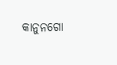କାନୁନଗୋ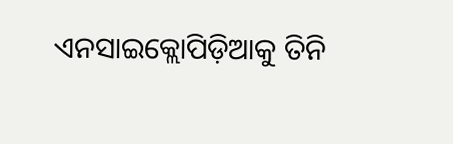ଏନସାଇକ୍ଲୋପିଡ଼ିଆକୁ ତିନି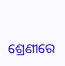ଶ୍ରେଣୀରେ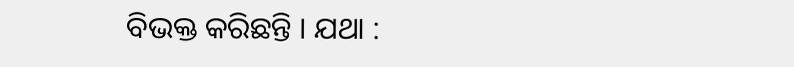ବିଭକ୍ତ କରିଛନ୍ତି । ଯଥା :